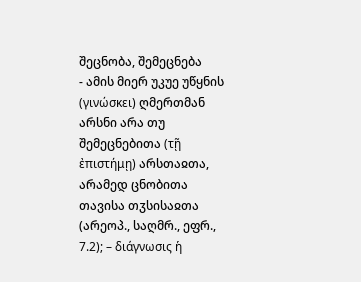შეცნობა, შემეცნება
- ამის მიერ უკუე უწყნის (γινώσκει) ღმერთმან არსნი არა თუ შემეცნებითა (τῇ ἐπιστήμῃ) არსთაჲთა, არამედ ცნობითა თავისა თჳსისაჲთა (არეოპ., საღმრ., ეფრ., 7.2); – διάγνωσις ἡ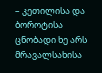– კეთილისა და ბოროტისა ცნობადი ხე არს მრავალსახისა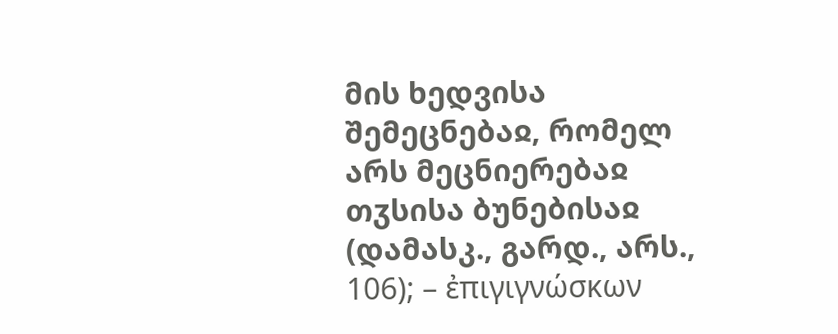მის ხედვისა შემეცნებაჲ, რომელ არს მეცნიერებაჲ თჳსისა ბუნებისაჲ (დამასკ., გარდ., არს., 106); – ἐπιγιγνώσκων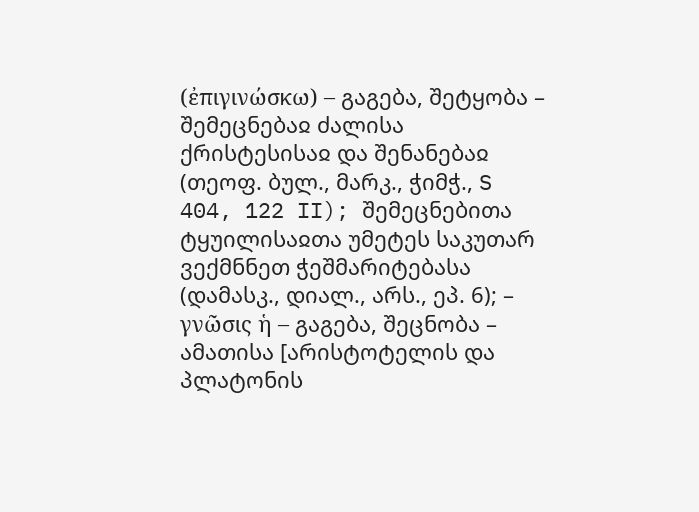(ἐπιγινώσκω) – გაგება, შეტყობა – შემეცნებაჲ ძალისა ქრისტესისაჲ და შენანებაჲ (თეოფ. ბულ., მარკ., ჭიმჭ., S 404, 122 II); შემეცნებითა ტყუილისაჲთა უმეტეს საკუთარ ვექმნნეთ ჭეშმარიტებასა (დამასკ., დიალ., არს., ეპ. 6); – γνῶσις ἡ – გაგება, შეცნობა – ამათისა [არისტოტელის და პლატონის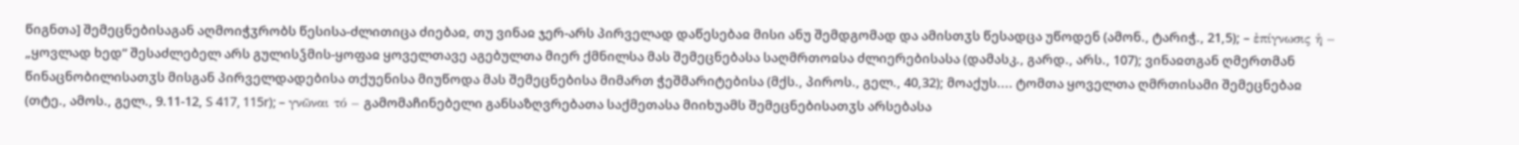წიგნთა] შემეცნებისაგან აღმოიჭჳრობს წესისა-ძლითიცა ძიებაჲ, თუ ვინაჲ ჯერ-არს პირველად დაწესებაჲ მისი ანუ შემდგომად და ამისთჳს წესადცა უწოდენ (ამონ., ტარიჭ., 21,5); – ἐπίγνωσις ἡ – „ყოვლად ხედ“ შესაძლებელ არს გულისჴმის-ყოფაჲ ყოველთავე აგებულთა მიერ ქმნილსა მას შემეცნებასა საღმრთოჲსა ძლიერებისასა (დამასკ., გარდ., არს., 107); ვინაჲთგან ღმერთმან წინაცნობილისათჳს მისგან პირველდადებისა თქუენისა მიუწოდა მას შემეცნებისა მიმართ ჭეშმარიტებისა (მქს., პიროს., გელ., 40,32); მოაქუს.... ტომთა ყოველთა ღმრთისამი შემეცნებაჲ (თტე., ამოს., გელ., 9.11-12, S 417, 115r); – γνῶναι τό – გამომაჩინებელი განსაზღვრებათა საქმეთასა მიიხუამს შემეცნებისათჳს არსებასა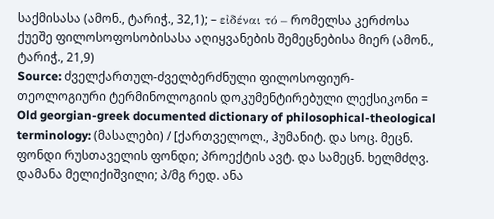საქმისასა (ამონ., ტარიჭ., 32,1); – εἰδέναι τό – რომელსა კერძოსა ქუეშე ფილოსოფოსობისასა აღიყვანების შემეცნებისა მიერ (ამონ., ტარიჭ., 21,9)
Source: ძველქართულ-ძველბერძნული ფილოსოფიურ-თეოლოგიური ტერმინოლოგიის დოკუმენტირებული ლექსიკონი = Old georgian-greek documented dictionary of philosophical-theological terminology: (მასალები) / [ქართველოლ., ჰუმანიტ. და სოც. მეცნ. ფონდი რუსთაველის ფონდი; პროექტის ავტ. და სამეცნ. ხელმძღვ. დამანა მელიქიშვილი; პ/მგ რედ. ანა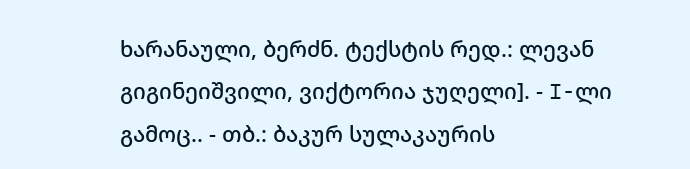ხარანაული, ბერძნ. ტექსტის რედ.: ლევან გიგინეიშვილი, ვიქტორია ჯუღელი]. - I-ლი გამოც.. - თბ.: ბაკურ სულაკაურის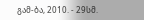გამ-ბა, 2010. - 29სმ.